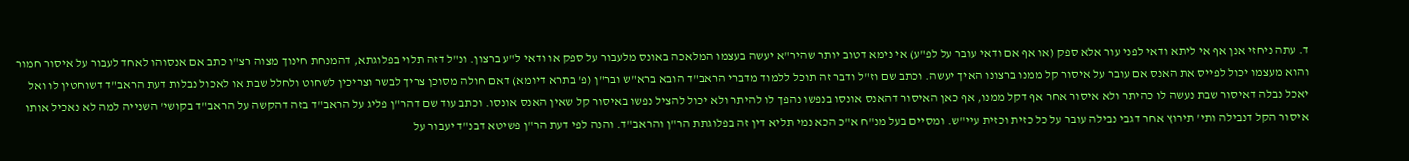ד. עתה ניחזי אנן אף אי ליתא ודאי לפני עור אלא ספק (או אף אם ודאי עובר על לפ"ע) אי נימא דטוב יותר שהיר"א יעשה בעצמו המלאכה באונס מלעבור על ספק או ודאי ל"ע ברצון. ונ"ל דזה תלוי בפלוגתא, דהמנחת חינוך מצוה רצ"ו כתב אם אנסוהו לאחד לעבור על איסור חמור והוא מעצמו יכול לפייס את האנס אם עובר על איסור קל ממנו ברצונו האיך יעשה. וכתב שם וז"ל ודבר זה תוכל ללמוד מדברי הראב"ד הובא ברא"ש ובר"ן (פ' בתרא דיומא) דאם חולה מסוכן צריך לבשר וצריכין לשחוט ולחלל שבת או לאכול נבלות דעת הראב"ד דשוחטין לו ואל יאכל נבלה דאיסור שבת נעשה לו כהיתר ולא איסור אחר אף דקל ממנו, אף כאן האיסור דהאנס אונסו בנפשו נהפך לו להיתר ולא יכול להציל נפשו באיסור קל שאין האנס אונסו. וכתב עוד שם דהר"ן פליג על הראב"ד בזה דהקשה על הראב"ד בקושי' השנייה למה לא נאכיל אותו איסור הקל דנבילה ותי' תירוץ אחר דגבי נבילה עובר על כל כזית וכזית עיי"ש. ומסיים בעל מנ"ח א"כ הכא נמי תליא דין זה בפלוגתת הר"ן והראב"ד. והנה לפי דעת הר"ן פשיטא דבנ"ד יעבור על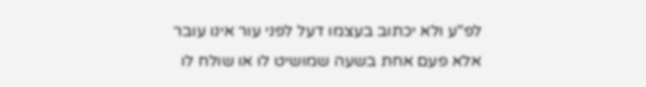לפ"ע ולא יכתוב בעצמו דעל לפני עור אינו עובר אלא פעם אחת בשעה שמושיט לו או שולח לו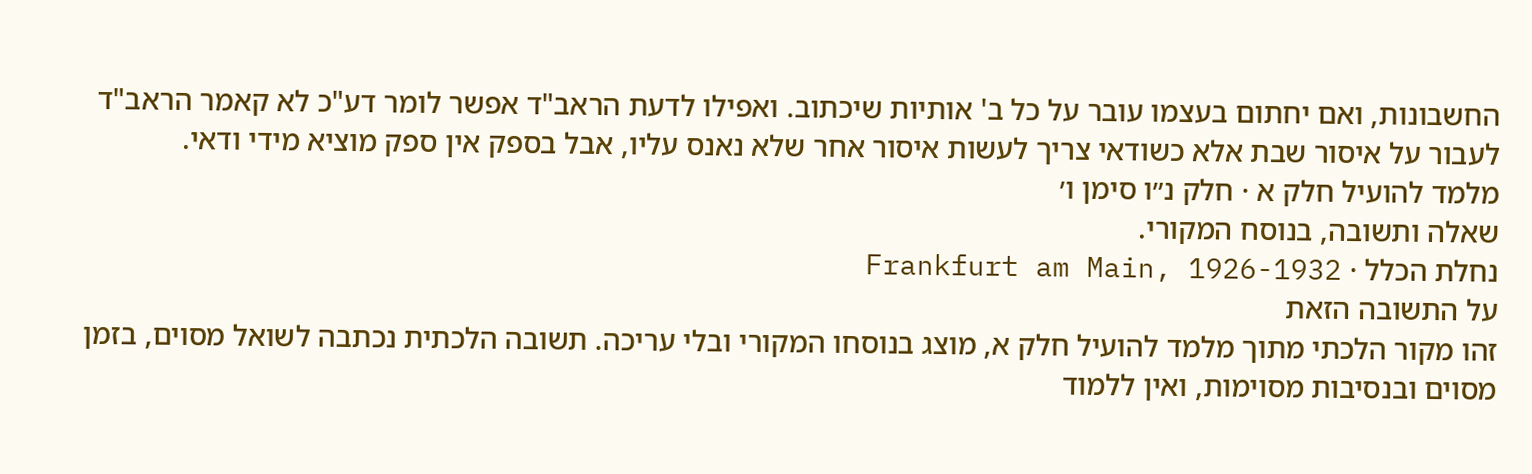החשבונות, ואם יחתום בעצמו עובר על כל ב' אותיות שיכתוב. ואפילו לדעת הראב"ד אפשר לומר דע"כ לא קאמר הראב"ד לעבור על איסור שבת אלא כשודאי צריך לעשות איסור אחר שלא נאנס עליו, אבל בספק אין ספק מוציא מידי ודאי.
מלמד להועיל חלק א · חלק נ״ו סימן ו׳
שאלה ותשובה, בנוסח המקורי.
נחלת הכלל · Frankfurt am Main, 1926-1932
על התשובה הזאת
זהו מקור הלכתי מתוך מלמד להועיל חלק א, מוצג בנוסחו המקורי ובלי עריכה. תשובה הלכתית נכתבה לשואל מסוים, בזמן מסוים ובנסיבות מסוימות, ואין ללמוד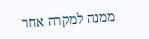ממנה למקרה אחר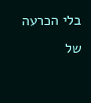בלי הכרעה של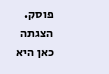פוסק. הצגתה כאן היא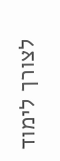לצורך לימוד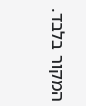המקור בלבד.